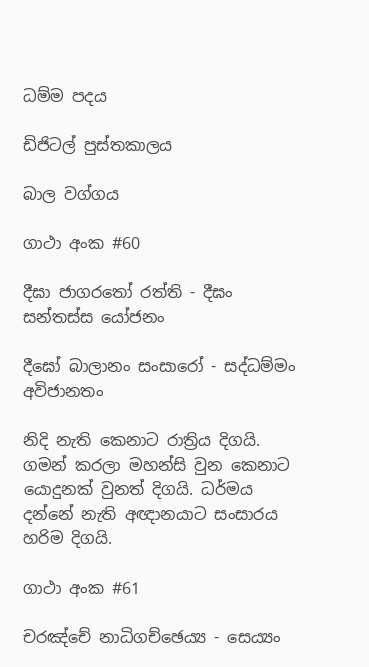ධම්ම පදය

ඩිජිටල් පුස්තකාලය

බාල වග්ගය

ගාථා අංක #60

දීඝා ජාගරතෝ රත්ති - දීඝං සන්තස්ස යෝජනං

දීඝෝ බාලානං සංසාරෝ - සද්ධම්මං අවිජානතං

නිදි නැති කෙනාට රාත්‍රිය දිගයි. ගමන් කරලා මහන්සි වුන කෙනාට යොදුනක් වුනත් දිගයි. ධර්මය දන්නේ නැති අඥානයාට සංසාරය හරිම දිගයි.

ගාථා අංක #61

චරඤ්චේ නාධිගච්ඡෙය්‍ය - සෙය්‍යං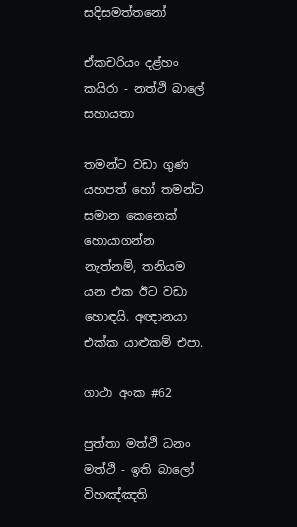සදිසමත්තනෝ

ඒකචරියං දළ්හං කයිරා - නත්ථි බාලේ සහායතා

තමන්ට වඩා ගුණ යහපත් හෝ තමන්ට සමාන කෙනෙක් හොයාගන්න නැත්නම්, තනියම යන එක ඊට වඩා හොඳයි. අඥානයා එක්ක යාළුකම් එපා.

ගාථා අංක #62

පුත්තා මත්ථි ධනං මත්ථි - ඉති බාලෝ විහඤ්ඤති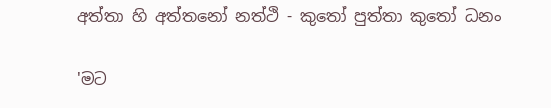අත්තා හි අත්තනෝ නත්ථි - කුතෝ පුත්තා කුතෝ ධනං

'මට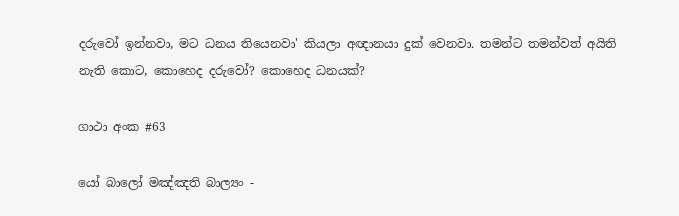දරුවෝ ඉන්නවා, මට ධනය තියෙනවා' කියලා අඥානයා දුක් වෙනවා. තමන්ට තමන්වත් අයිති නැති කොට, කොහෙද දරුවෝ? කොහෙද ධනයක්?

ගාථා අංක #63

යෝ බාලෝ මඤ්ඤති බාල්‍යං -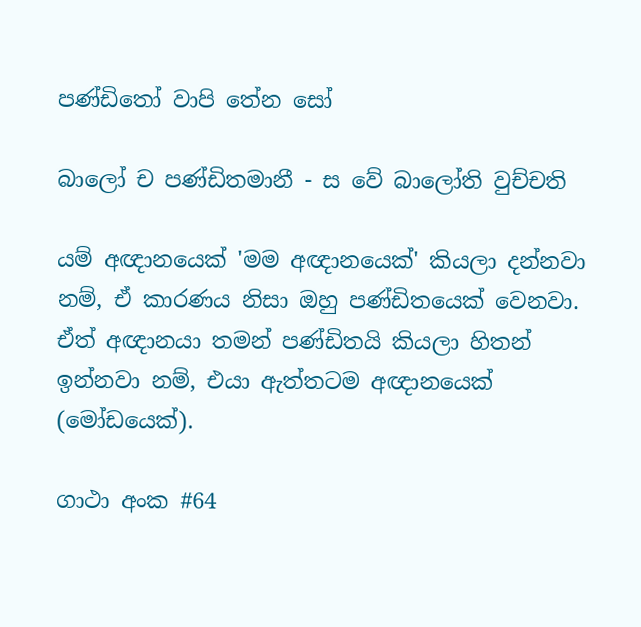පණ්ඩිතෝ වාපි තේන සෝ

බාලෝ ච පණ්ඩිතමානී - ස වේ බාලෝති වුච්චති

යම් අඥානයෙක් 'මම අඥානයෙක්' කියලා දන්නවා නම්, ඒ කාරණය නිසා ඔහු පණ්ඩිතයෙක් වෙනවා. ඒත් අඥානයා තමන් පණ්ඩිතයි කියලා හිතන් ඉන්නවා නම්, එයා ඇත්තටම අඥානයෙක් (මෝඩයෙක්).

ගාථා අංක #64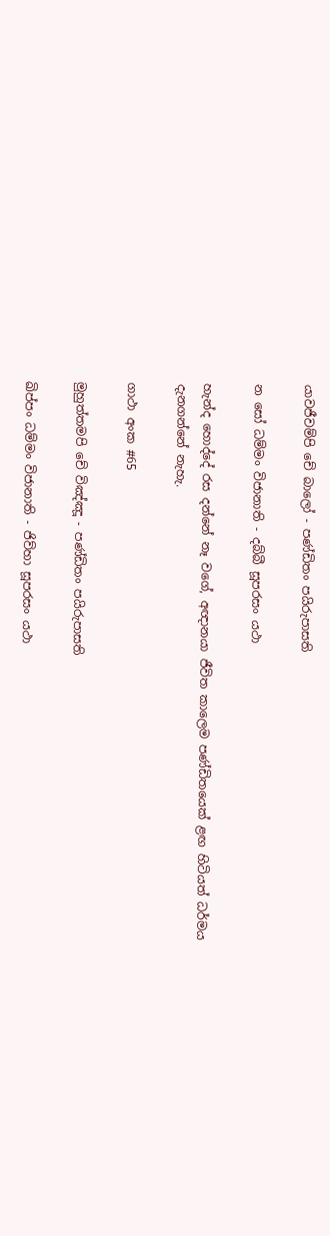යාවජීවම්පි චේ බාලෝ - පණ්ඩිතං පයිරුපාසති

න සෝ ධම්මං විජානාති - දබ්බී සූපරසං යථා

හැන්ද හොද්දේ රස දන්නේ නෑ වගේ, අඥානයා ජීවිත කාලෙම පණ්ඩිතයෙක් ළඟ හිටියත් ධර්මය දැනගන්නේ නැහැ.

ගාථා අංක #65

මුහුත්තමපි චේ විඤ්ඤූ - පණ්ඩිතං පයිරුපාසති

ඛිප්පං ධම්මං විජානාති - ජිව්හා සූපරසං යථා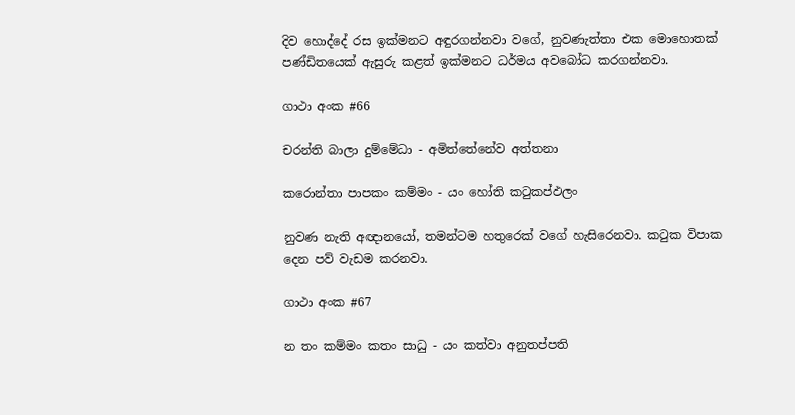දිව හොද්දේ රස ඉක්මනට අඳුරගන්නවා වගේ, නුවණැත්තා එක මොහොතක් පණ්ඩිතයෙක් ඇසුරු කළත් ඉක්මනට ධර්මය අවබෝධ කරගන්නවා.

ගාථා අංක #66

චරන්ති බාලා දුම්මේධා - අමිත්තේනේව අත්තනා

කරොන්තා පාපකං කම්මං - යං හෝති කටුකප්ඵලං

නුවණ නැති අඥානයෝ, තමන්ටම හතුරෙක් වගේ හැසිරෙනවා. කටුක විපාක දෙන පව් වැඩම කරනවා.

ගාථා අංක #67

න තං කම්මං කතං සාධු - යං කත්වා අනුතප්පති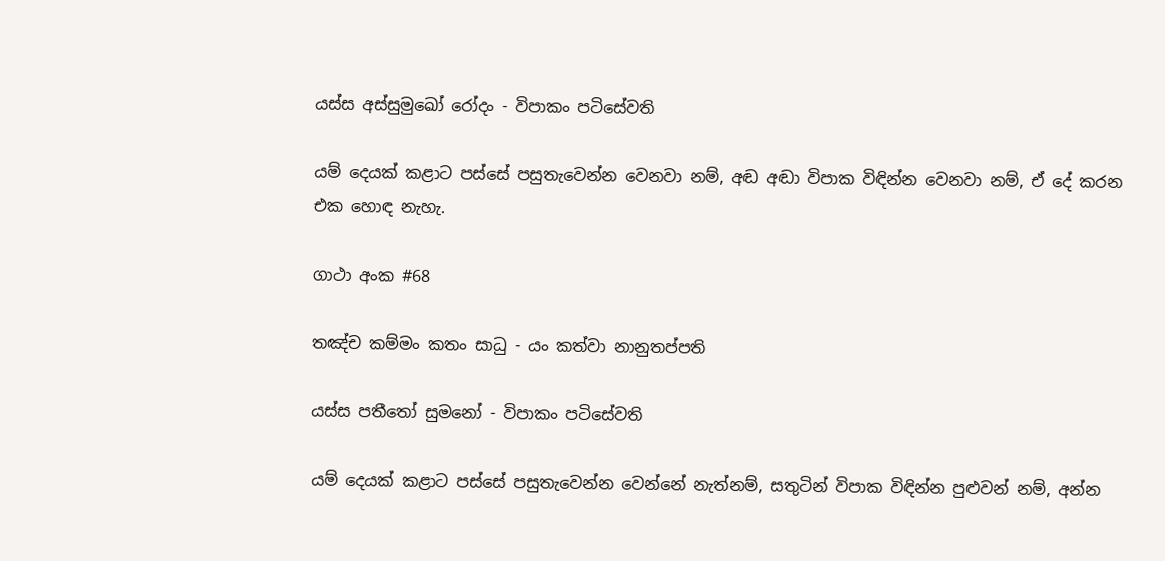යස්ස අස්සුමුඛෝ රෝදං - විපාකං පටිසේවති

යම් දෙයක් කළාට පස්සේ පසුතැවෙන්න වෙනවා නම්, අඬ අඬා විපාක විඳින්න වෙනවා නම්, ඒ දේ කරන එක හොඳ නැහැ.

ගාථා අංක #68

තඤ්ච කම්මං කතං සාධු - යං කත්වා නානුතප්පති

යස්ස පතීතෝ සුමනෝ - විපාකං පටිසේවති

යම් දෙයක් කළාට පස්සේ පසුතැවෙන්න වෙන්නේ නැත්නම්, සතුටින් විපාක විඳින්න පුළුවන් නම්, අන්න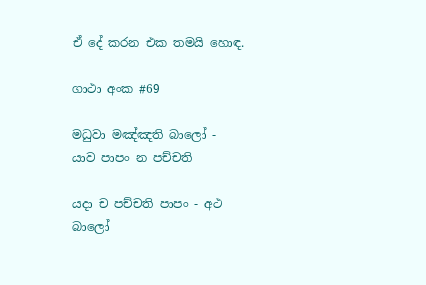ඒ දේ කරන එක තමයි හොඳ.

ගාථා අංක #69

මධුවා මඤ්ඤති බාලෝ - යාව පාපං න පච්චති

යදා ච පච්චති පාපං - අථ බාලෝ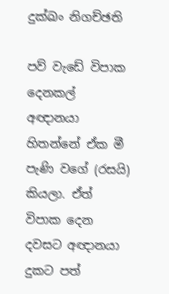දුක්ඛං නිගච්ඡති

පව් වැඩේ විපාක දෙනකල් අඥානයා හිතන්නේ ඒක මී පැණි වගේ (රසයි) කියලා. ඒත් විපාක දෙන දවසට අඥානයා දුකට පත්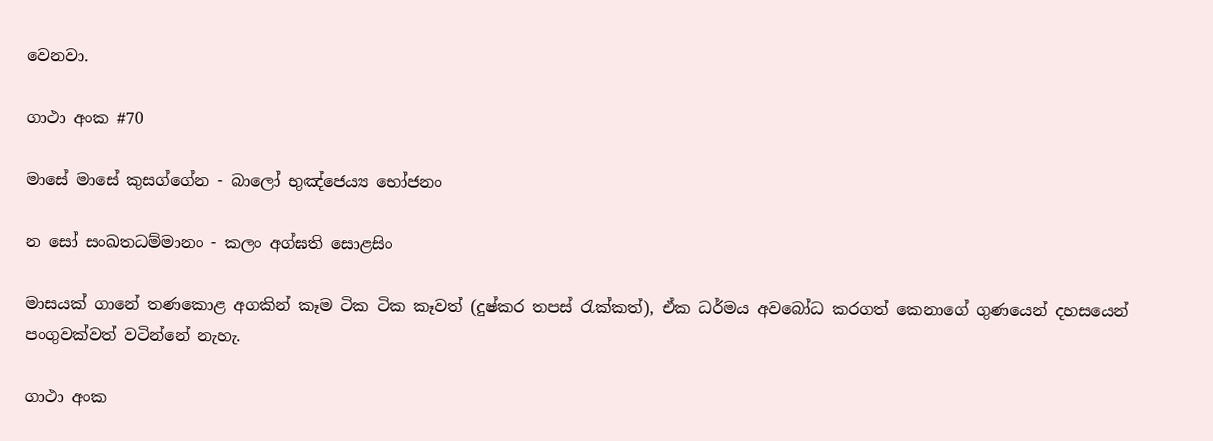වෙනවා.

ගාථා අංක #70

මාසේ මාසේ කුසග්ගේන - බාලෝ භුඤ්ජෙය්‍ය භෝජනං

න සෝ සංඛතධම්මානං - කලං අග්ඝති සොළසිං

මාසයක් ගානේ තණකොළ අගකින් කෑම ටික ටික කෑවත් (දුෂ්කර තපස් රැක්කත්), ඒක ධර්මය අවබෝධ කරගත් කෙනාගේ ගුණයෙන් දහසයෙන් පංගුවක්වත් වටින්නේ නැහැ.

ගාථා අංක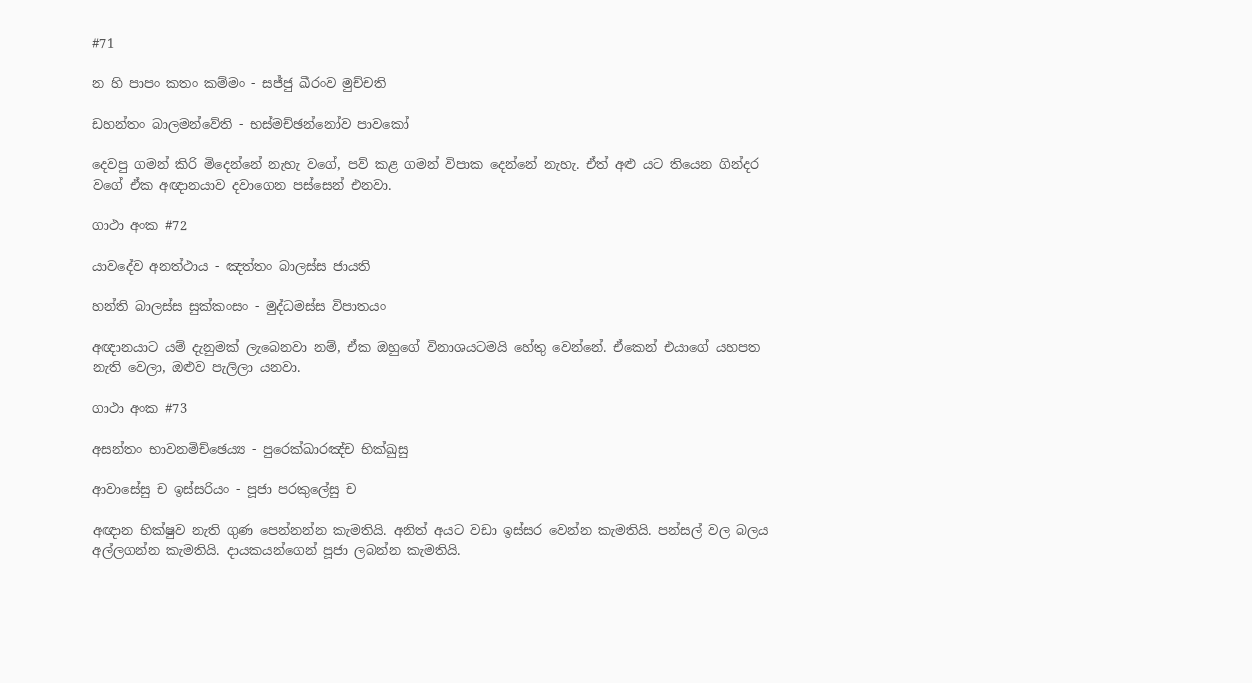#71

න හි පාපං කතං කම්මං - සජ්ජු ඛීරංව මුච්චති

ඩහන්තං බාලමන්වේති - භස්මච්ඡන්නෝව පාවකෝ

දෙවපු ගමන් කිරි මිදෙන්නේ නැහැ වගේ, පව් කළ ගමන් විපාක දෙන්නේ නැහැ. ඒත් අළු යට තියෙන ගින්දර වගේ ඒක අඥානයාව දවාගෙන පස්සෙන් එනවා.

ගාථා අංක #72

යාවදේව අනත්ථාය - ඤත්තං බාලස්ස ජායති

හන්ති බාලස්ස සුක්කංසං - මුද්ධමස්ස විපාතයං

අඥානයාට යම් දැනුමක් ලැබෙනවා නම්, ඒක ඔහුගේ විනාශයටමයි හේතු වෙන්නේ. ඒකෙන් එයාගේ යහපත නැති වෙලා, ඔළුව පැලිලා යනවා.

ගාථා අංක #73

අසන්තං භාවනමිච්ඡෙය්‍ය - පුරෙක්ඛාරඤ්ච භික්ඛුසු

ආවාසේසු ච ඉස්සරියං - පූජා පරකුලේසු ච

අඥාන භික්ෂුව නැති ගුණ පෙන්නන්න කැමතියි. අනිත් අයට වඩා ඉස්සර වෙන්න කැමතියි. පන්සල් වල බලය අල්ලගන්න කැමතියි. දායකයන්ගෙන් පූජා ලබන්න කැමතියි.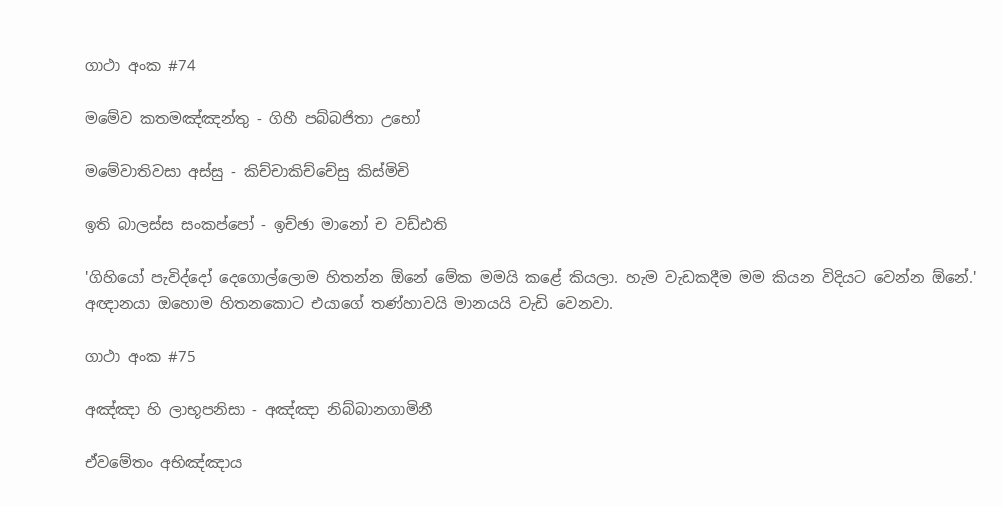ගාථා අංක #74

මමේව කතමඤ්ඤන්තු - ගිහී පබ්බජිතා උභෝ

මමේවාතිවසා අස්සු - කිච්චාකිච්චේසු කිස්මිචි

ඉති බාලස්ස සංකප්පෝ - ඉච්ඡා මානෝ ච වඩ්ඪති

'ගිහියෝ පැවිද්දෝ දෙගොල්ලොම හිතන්න ඕනේ මේක මමයි කළේ කියලා. හැම වැඩකදීම මම කියන විදියට වෙන්න ඕනේ.' අඥානයා ඔහොම හිතනකොට එයාගේ තණ්හාවයි මානයයි වැඩි වෙනවා.

ගාථා අංක #75

අඤ්ඤා හි ලාභූපනිසා - අඤ්ඤා නිබ්බානගාමිනී

ඒවමේතං අභිඤ්ඤාය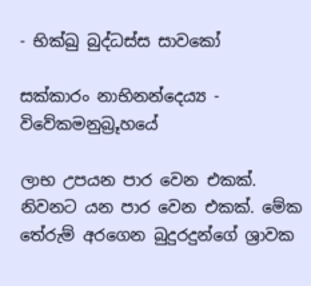- භික්ඛු බුද්ධස්ස සාවකෝ

සක්කාරං නාභිනන්දෙය්‍ය - විවේකමනුබ්‍රූහයේ

ලාභ උපයන පාර වෙන එකක්. නිවනට යන පාර වෙන එකක්. මේක තේරුම් අරගෙන බුදුරදුන්ගේ ශ්‍රාවක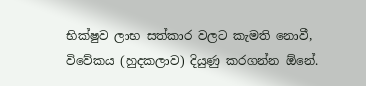භික්ෂුව ලාභ සත්කාර වලට කැමති නොවී, විවේකය (හුදකලාව) දියුණු කරගන්න ඕනේ.